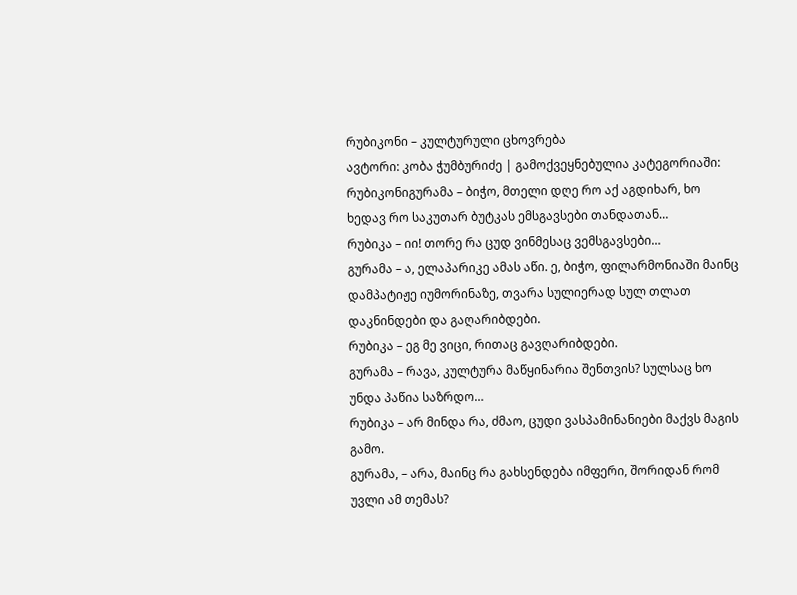რუბიკონი – კულტურული ცხოვრება
ავტორი: კობა ჭუმბურიძე | გამოქვეყნებულია კატეგორიაში: რუბიკონიგურამა – ბიჭო, მთელი დღე რო აქ აგდიხარ, ხო ხედავ რო საკუთარ ბუტკას ემსგავსები თანდათან…
რუბიკა – იი! თორე რა ცუდ ვინმესაც ვემსგავსები…
გურამა – ა, ელაპარიკე ამას აწი. ე, ბიჭო, ფილარმონიაში მაინც დამპატიჟე იუმორინაზე, თვარა სულიერად სულ თლათ დაკნინდები და გაღარიბდები.
რუბიკა – ეგ მე ვიცი, რითაც გავღარიბდები.
გურამა – რავა, კულტურა მაწყინარია შენთვის? სულსაც ხო უნდა პაწია საზრდო…
რუბიკა – არ მინდა რა, ძმაო, ცუდი ვასპამინანიები მაქვს მაგის გამო.
გურამა, – არა, მაინც რა გახსენდება იმფერი, შორიდან რომ უვლი ამ თემას?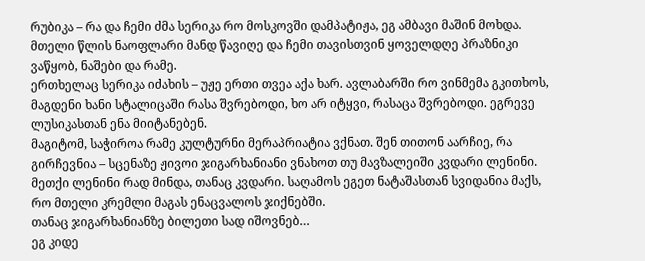რუბიკა – რა და ჩემი ძმა სერიკა რო მოსკოვში დამპატიჟა, ეგ ამბავი მაშინ მოხდა.
მთელი წლის ნაოფლარი მანდ წავიღე და ჩემი თავისთვინ ყოველდღე პრაზნიკი ვაწყობ, ნაშები და რამე.
ერთხელაც სერიკა იძახის – უჟე ერთი თვეა აქა ხარ. ავლაბარში რო ვინმემა გკითხოს, მაგდენი ხანი სტალიცაში რასა შვრებოდი, ხო არ იტყვი, რასაცა შვრებოდი. ეგრევე ლუსიკასთან ენა მიიტანებენ.
მაგიტომ, საჭიროა რამე კულტურნი მერაპრიატია ვქნათ. შენ თითონ აარჩიე, რა გირჩევნია – სცენაზე ჟივოი ჯიგარხანიანი ვნახოთ თუ მავზალეიში კვდარი ლენინი.
მეთქი ლენინი რად მინდა, თანაც კვდარი. საღამოს ეგეთ ნატაშასთან სვიდანია მაქს, რო მთელი კრემლი მაგას ენაცვალოს ჯიქნებში.
თანაც ჯიგარხანიანზე ბილეთი სად იშოვნებ…
ეგ კიდე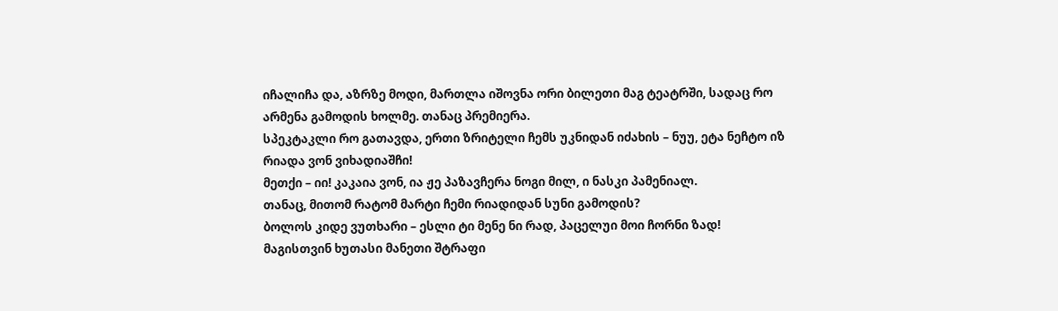იჩალიჩა და, აზრზე მოდი, მართლა იშოვნა ორი ბილეთი მაგ ტეატრში, სადაც რო არმენა გამოდის ხოლმე. თანაც პრემიერა.
სპეკტაკლი რო გათავდა, ერთი ზრიტელი ჩემს უკნიდან იძახის – ნუუ, ეტა ნეჩტო იზ რიადა ვონ ვიხადიაშჩი!
მეთქი – იი! კაკაია ვონ, ია ჟე პაზავჩერა ნოგი მილ, ი ნასკი პამენიალ.
თანაც, მითომ რატომ მარტი ჩემი რიადიდან სუნი გამოდის?
ბოლოს კიდე ვუთხარი – ესლი ტი მენე ნი რად, პაცელუი მოი ჩორნი ზად!
მაგისთვინ ხუთასი მანეთი შტრაფი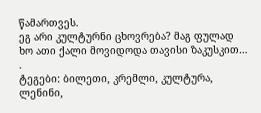წამართვეს.
ეგ არი კულტურნი ცხოვრება? მაგ ფულად ხო ათი ქალი მოვიდოდა თავისი ზაკუსკით…
.
ტეგები: ბილეთი, კრემლი, კულტურა, ლენინი,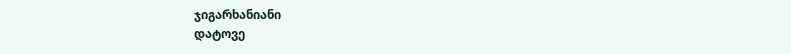ჯიგარხანიანი
დატოვე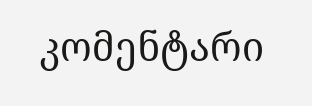კომენტარი